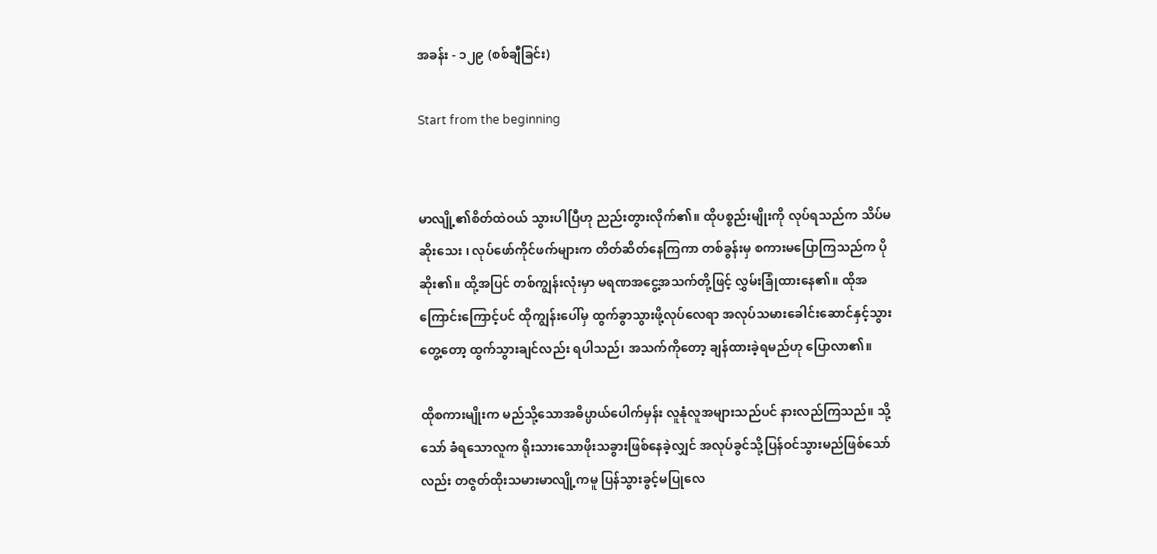အခန်း - ၁၂၉ (စစ်ချီခြင်း)

Start from the beginning


မာလျို့၏စိတ်ထဲဝယ် သွားပါပြီဟု ညည်းတွားလိုက်၏။ ထိုပစ္စည်းမျိုးကို လုပ်ရသည်က သိပ်မဆိုးသေး ၊ လုပ်ဖော်ကိုင်ဖက်များက တိတ်ဆိတ်နေကြကာ တစ်ခွန်းမှ စကားမပြောကြသည်က ပိုဆိုး၏။ ထို့အပြင် တစ်ကျွန်းလုံးမှာ မရဏအငွေ့အသက်တို့ဖြင့် လွှမ်းခြုံထားနေ၏။ ထိုအကြောင်းကြောင့်ပင် ထိုကျွန်းပေါ်မှ ထွက်ခွာသွားဖို့လုပ်လေရာ အလုပ်သမားခေါင်းဆောင်နှင့်သွားတွေ့တော့ ထွက်သွားချင်လည်း ရပါသည်၊ အသက်ကိုတော့ ချန်ထားခဲ့ရမည်ဟု ပြောလာ၏။

ထိုစကားမျိုးက မည်သို့သောအဓိပ္ပာယ်ပေါက်မှန်း လူနုံလူအများသည်ပင် နားလည်ကြသည်။ သို့သော် ခံရသောလူက ရိုးသားသောဖိုးသခွားဖြစ်နေခဲ့လျှင် အလုပ်ခွင်သို့ပြန်ဝင်သွားမည်ဖြစ်သော်လည်း တဇွတ်ထိုးသမားမာလျို့ကမူ ပြန်သွားခွင့်မပြုလေ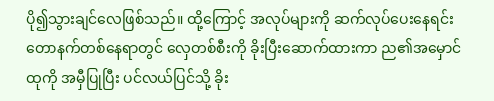ပို၍သွားချင်လေဖြစ်သည်။ ထို့ကြောင့် အလုပ်များကို ဆက်လုပ်ပေးနေရင်း တောနက်တစ်နေရာတွင် လှေတစ်စီးကို ခိုးပြီးဆောက်ထားကာ ည၏အမှောင်ထုကို အမှီပြုပြီး ပင်လယ်ပြင်သို့ ခိုး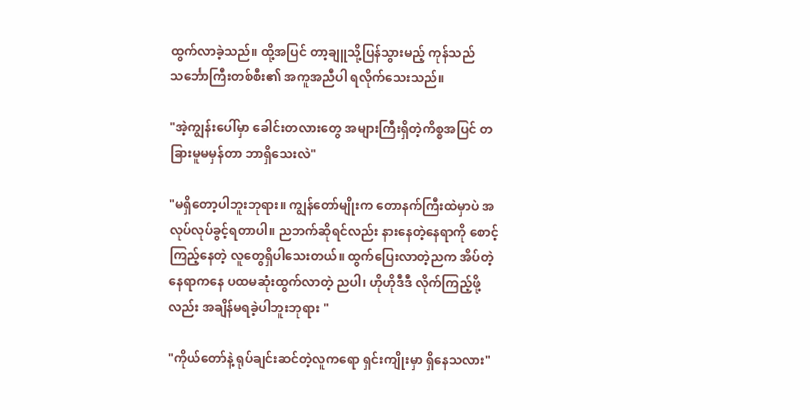ထွက်လာခဲ့သည်။ ထို့အပြင် တာ့ချူသို့ပြန်သွားမည့် ကုန်သည်သင်္ဘောကြီးတစ်စီး၏ အကူအညီပါ ရလိုက်သေးသည်။

"အဲ့ကျွန်းပေါ်မှာ ခေါင်းတလားတွေ အများကြီးရှိတဲ့ကိစ္စအပြင် တခြားမူမမှန်တာ ဘာရှိသေးလဲ"

"မရှိတော့ပါဘူးဘုရား။ ကျွန်တော်မျိုးက တောနက်ကြီးထဲမှာပဲ အလုပ်လုပ်ခွင့်ရတာပါ။ ညဘက်ဆိုရင်လည်း နားနေတဲ့နေရာကို စောင့်ကြည့်နေတဲ့ လူတွေရှိပါသေးတယ်။ ထွက်ပြေးလာတဲ့ညက အိပ်တဲ့နေရာကနေ ပထမဆုံးထွက်လာတဲ့ ညပါ၊ ဟိုဟိုဒီဒီ လိုက်ကြည့်ဖို့လည်း အချိန်မရခဲ့ပါဘူးဘုရား "

"ကိုယ်တော်နဲ့ ရုပ်ချင်းဆင်တဲ့လူကရော ရှင်းကျိုးမှာ ရှိနေသလား"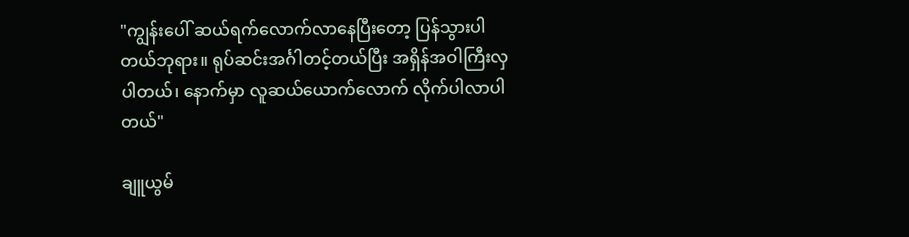"ကျွန်းပေါ် ဆယ်ရက်လောက်လာနေပြီးတော့ ပြန်သွားပါတယ်ဘုရား။ ရုပ်ဆင်းအင်္ဂါတင့်တယ်ပြီး အရှိန်အဝါကြီးလှပါတယ်၊ နောက်မှာ လူဆယ်ယောက်လောက် လိုက်ပါလာပါတယ်"

ချူယွမ်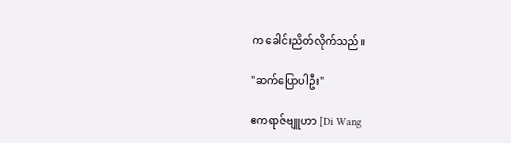က ခေါင်းညိတ်လိုက်သည်။

"ဆက်ပြောပါဦး"

ဧကရာဇ်ဗျူဟာ [Di Wang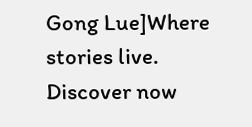Gong Lue]Where stories live. Discover now